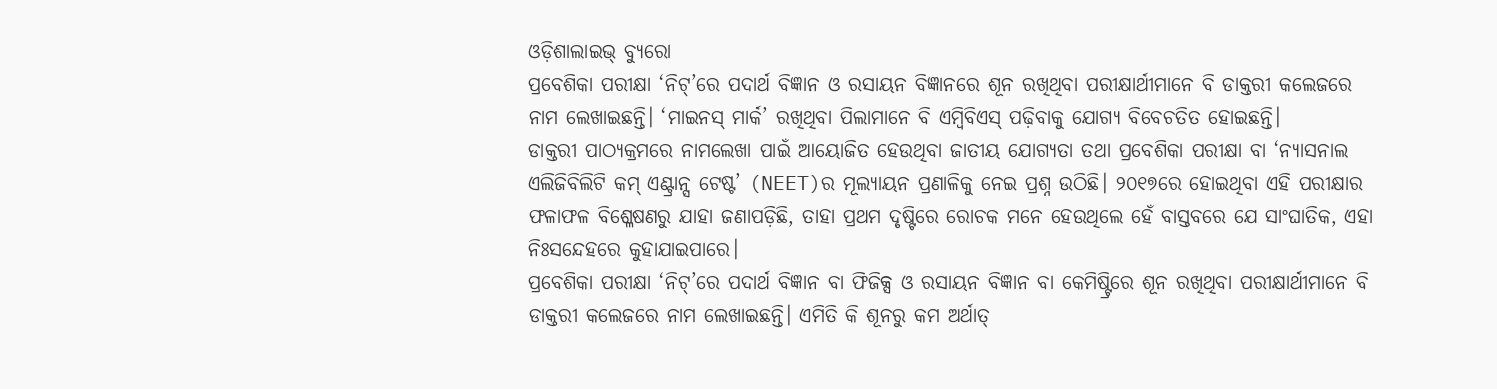ଓଡ଼ିଶାଲାଇଭ୍ ବ୍ୟୁରୋ
ପ୍ରବେଶିକା ପରୀକ୍ଷା ‘ନିଟ୍’ରେ ପଦାର୍ଥ ବିଜ୍ଞାନ ଓ ରସାୟନ ବିଜ୍ଞାନରେ ଶୂନ ରଖିଥିବା ପରୀକ୍ଷାର୍ଥୀମାନେ ବି ଡାକ୍ତରୀ କଲେଜରେ ନାମ ଲେଖାଇଛନ୍ତି। ‘ମାଇନସ୍ ମାର୍କ’ ରଖିଥିବା ପିଲାମାନେ ବି ଏମ୍ବିବିଏସ୍ ପଢ଼ିବାକୁ ଯୋଗ୍ୟ ବିବେଚତିତ ହୋଇଛନ୍ତି।
ଡାକ୍ତରୀ ପାଠ୍ୟକ୍ରମରେ ନାମଲେଖା ପାଇଁ ଆୟୋଜିତ ହେଉଥିବା ଜାତୀୟ ଯୋଗ୍ୟତା ତଥା ପ୍ରବେଶିକା ପରୀକ୍ଷା ବା ‘ନ୍ୟାସନାଲ ଏଲିଜିବିଲିଟି କମ୍ ଏଣ୍ଟ୍ରାନ୍ସ ଟେଷ୍ଟ’ (NEET)ର ମୂଲ୍ୟାୟନ ପ୍ରଣାଳିକୁ ନେଇ ପ୍ରଶ୍ନ ଉଠିଛି। ୨୦୧୭ରେ ହୋଇଥିବା ଏହି ପରୀକ୍ଷାର ଫଳାଫଳ ବିଶ୍ଳେଷଣରୁ ଯାହା ଜଣାପଡ଼ିଛି, ତାହା ପ୍ରଥମ ଦୃଷ୍ଟିରେ ରୋଚକ ମନେ ହେଉଥିଲେ ହେଁ ବାସ୍ତବରେ ଯେ ସାଂଘାତିକ, ଏହା ନିଃସନ୍ଦେହରେ କୁହାଯାଇପାରେ।
ପ୍ରବେଶିକା ପରୀକ୍ଷା ‘ନିଟ୍’ରେ ପଦାର୍ଥ ବିଜ୍ଞାନ ବା ଫିଜିକ୍ସ ଓ ରସାୟନ ବିଜ୍ଞାନ ବା କେମିଷ୍ଟ୍ରିରେ ଶୂନ ରଖିଥିବା ପରୀକ୍ଷାର୍ଥୀମାନେ ବି ଡାକ୍ତରୀ କଲେଜରେ ନାମ ଲେଖାଇଛନ୍ତି। ଏମିତି କି ଶୂନରୁ କମ ଅର୍ଥାତ୍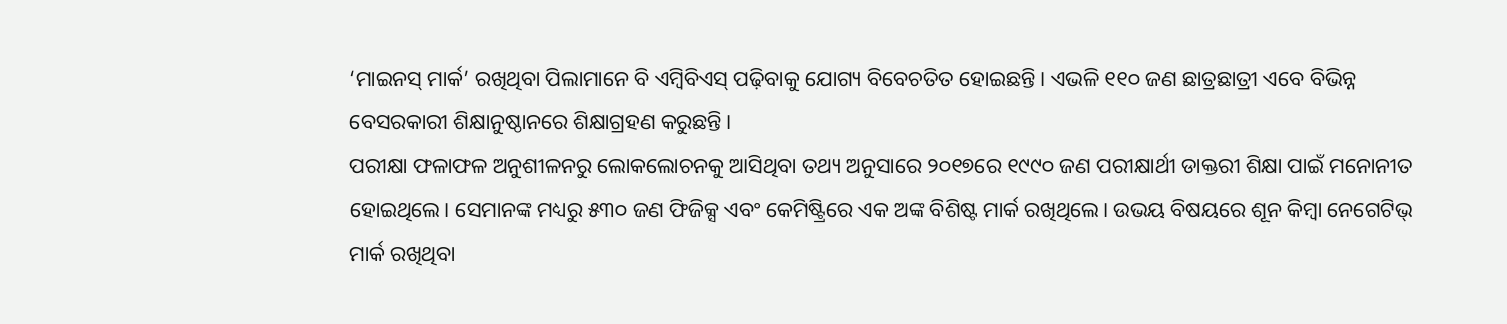‘ମାଇନସ୍ ମାର୍କ’ ରଖିଥିବା ପିଲାମାନେ ବି ଏମ୍ବିବିଏସ୍ ପଢ଼ିବାକୁ ଯୋଗ୍ୟ ବିବେଚତିତ ହୋଇଛନ୍ତି। ଏଭଳି ୧୧୦ ଜଣ ଛାତ୍ରଛାତ୍ରୀ ଏବେ ବିଭିନ୍ନ ବେସରକାରୀ ଶିକ୍ଷାନୁଷ୍ଠାନରେ ଶିକ୍ଷାଗ୍ରହଣ କରୁଛନ୍ତି।
ପରୀକ୍ଷା ଫଳାଫଳ ଅନୁଶୀଳନରୁ ଲୋକଲୋଚନକୁ ଆସିଥିବା ତଥ୍ୟ ଅନୁସାରେ ୨୦୧୭ରେ ୧୯୯୦ ଜଣ ପରୀକ୍ଷାର୍ଥୀ ଡାକ୍ତରୀ ଶିକ୍ଷା ପାଇଁ ମନୋନୀତ ହୋଇଥିଲେ। ସେମାନଙ୍କ ମଧ୍ୟରୁ ୫୩୦ ଜଣ ଫିଜିକ୍ସ ଏବଂ କେମିଷ୍ଟ୍ରିରେ ଏକ ଅଙ୍କ ବିଶିଷ୍ଟ ମାର୍କ ରଖିଥିଲେ। ଉଭୟ ବିଷୟରେ ଶୂନ କିମ୍ବା ନେଗେଟିଭ୍ ମାର୍କ ରଖିଥିବା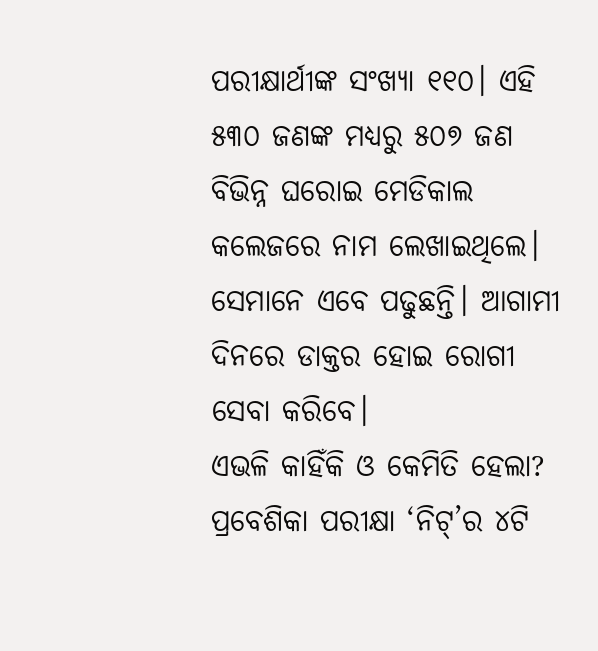ପରୀକ୍ଷାର୍ଥୀଙ୍କ ସଂଖ୍ୟା ୧୧୦। ଏହି ୫୩୦ ଜଣଙ୍କ ମଧ୍ୟରୁ ୫୦୭ ଜଣ ବିଭିନ୍ନ ଘରୋଇ ମେଡିକାଲ କଲେଜରେ ନାମ ଲେଖାଇଥିଲେ। ସେମାନେ ଏବେ ପଢୁଛନ୍ତି। ଆଗାମୀ ଦିନରେ ଡାକ୍ତର ହୋଇ ରୋଗୀ ସେବା କରିବେ।
ଏଭଳି କାହିଁକି ଓ କେମିତି ହେଲା? ପ୍ରବେଶିକା ପରୀକ୍ଷା ‘ନିଟ୍’ର ୪ଟି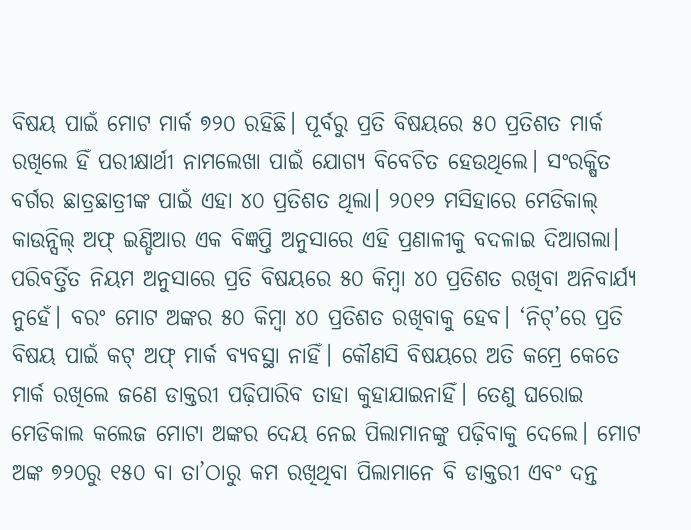ବିଷୟ ପାଇଁ ମୋଟ ମାର୍କ ୭୨୦ ରହିଛି। ପୂର୍ବରୁ ପ୍ରତି ବିଷୟରେ ୫୦ ପ୍ରତିଶତ ମାର୍କ ରଖିଲେ ହିଁ ପରୀକ୍ଷାର୍ଥୀ ନାମଲେଖା ପାଇଁ ଯୋଗ୍ୟ ବିବେଚିତ ହେଉଥିଲେ। ସଂରକ୍ଷିତ ବର୍ଗର ଛାତ୍ରଛାତ୍ରୀଙ୍କ ପାଇଁ ଏହା ୪୦ ପ୍ରତିଶତ ଥିଲା। ୨୦୧୨ ମସିହାରେ ମେଡିକାଲ୍ କାଉନ୍ସିଲ୍ ଅଫ୍ ଇଣ୍ଡିଆର ଏକ ବିଜ୍ଞପ୍ତି ଅନୁସାରେ ଏହି ପ୍ରଣାଳୀକୁ ବଦଳାଇ ଦିଆଗଲା। ପରିବର୍ତ୍ତିତ ନିୟମ ଅନୁସାରେ ପ୍ରତି ବିଷୟରେ ୫୦ କିମ୍ବା ୪୦ ପ୍ରତିଶତ ରଖିବା ଅନିବାର୍ଯ୍ୟ ନୁହେଁ। ବରଂ ମୋଟ ଅଙ୍କର ୫୦ କିମ୍ବା ୪୦ ପ୍ରତିଶତ ରଖିବାକୁ ହେବ। ‘ନିଟ୍’ରେ ପ୍ରତି ବିଷୟ ପାଇଁ କଟ୍ ଅଫ୍ ମାର୍କ ବ୍ୟବସ୍ଥା ନାହିଁ। କୌଣସି ବିଷୟରେ ଅତି କମ୍ରେ କେତେ ମାର୍କ ରଖିଲେ ଜଣେ ଡାକ୍ତରୀ ପଢ଼ିପାରିବ ତାହା କୁହାଯାଇନାହିଁ। ତେଣୁ ଘରୋଇ ମେଡିକାଲ କଲେଜ ମୋଟା ଅଙ୍କର ଦେୟ ନେଇ ପିଲାମାନଙ୍କୁ ପଢ଼ିବାକୁ ଦେଲେ। ମୋଟ ଅଙ୍କ ୭୨୦ରୁ ୧୫୦ ବା ତା’ଠାରୁ କମ ରଖିଥିବା ପିଲାମାନେ ବି ଡାକ୍ତରୀ ଏବଂ ଦନ୍ତ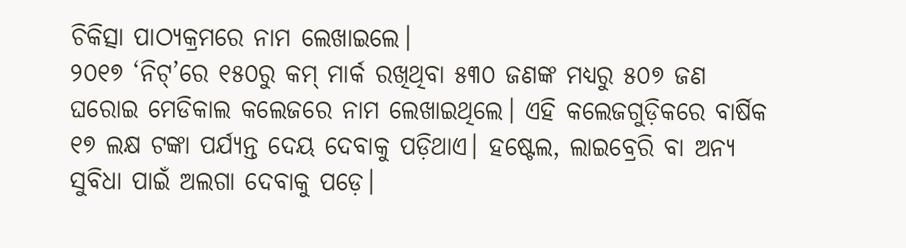ଚିକିତ୍ସା ପାଠ୍ୟକ୍ରମରେ ନାମ ଲେଖାଇଲେ।
୨୦୧୭ ‘ନିଟ୍’ରେ ୧୫୦ରୁ କମ୍ ମାର୍କ ରଖିଥିବା ୫୩୦ ଜଣଙ୍କ ମଧ୍ୟରୁ ୫୦୭ ଜଣ ଘରୋଇ ମେଡିକାଲ କଲେଜରେ ନାମ ଲେଖାଇଥିଲେ। ଏହି କଲେଜଗୁଡ଼ିକରେ ବାର୍ଷିକ ୧୭ ଲକ୍ଷ ଟଙ୍କା ପର୍ଯ୍ୟନ୍ତ ଦେୟ ଦେବାକୁ ପଡ଼ିଥାଏ। ହଷ୍ଟେଲ, ଲାଇବ୍ରେରି ବା ଅନ୍ୟ ସୁବିଧା ପାଇଁ ଅଲଗା ଦେବାକୁ ପଡ଼େ।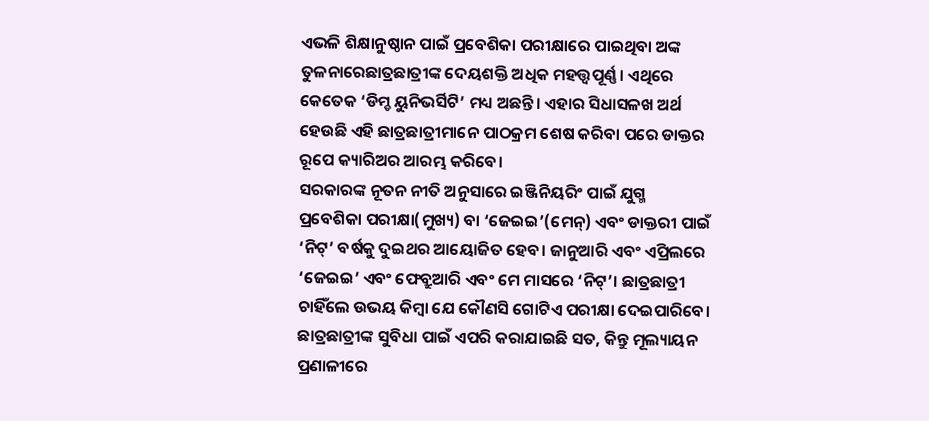ଏଭଳି ଶିକ୍ଷାନୁଷ୍ଠାନ ପାଇଁ ପ୍ରବେଶିକା ପରୀକ୍ଷାରେ ପାଇଥିବା ଅଙ୍କ ତୁଳନାରେଛାତ୍ରଛାତ୍ରୀଙ୍କ ଦେୟଶକ୍ତି ଅଧିକ ମହତ୍ତ୍ୱପୂର୍ଣ୍ଣ। ଏଥିରେ କେତେକ ‘ଡିମ୍ଡ ୟୁନିଭର୍ସିଟି’ ମଧ୍ୟ ଅଛନ୍ତି। ଏହାର ସିଧାସଳଖ ଅର୍ଥ ହେଉଛି ଏହି ଛାତ୍ରଛାତ୍ରୀମାନେ ପାଠକ୍ରମ ଶେଷ କରିବା ପରେ ଡାକ୍ତର ରୂପେ କ୍ୟାରିଅର ଆରମ୍ଭ କରିବେ।
ସରକାରଙ୍କ ନୂତନ ନୀତି ଅନୁସାରେ ଇଞ୍ଜିନିୟରିଂ ପାଇଁ ଯୁଗ୍ମ ପ୍ରବେଶିକା ପରୀକ୍ଷା(ମୁଖ୍ୟ) ବା ‘ଜେଇଇ’(ମେନ୍) ଏବଂ ଡାକ୍ତରୀ ପାଇଁ ‘ନିଟ୍’ ବର୍ଷକୁ ଦୁଇଥର ଆୟୋଜିତ ହେବ। ଜାନୁଆରି ଏବଂ ଏପ୍ରିଲରେ ‘ଜେଇଇ’ ଏବଂ ଫେବ୍ରୁଆରି ଏବଂ ମେ ମାସରେ ‘ନିଟ୍’। ଛାତ୍ରଛାତ୍ରୀ ଚାହିଁଲେ ଉଭୟ କିମ୍ବା ଯେ କୌଣସି ଗୋଟିଏ ପରୀକ୍ଷା ଦେଇପାରିବେ। ଛାତ୍ରଛାତ୍ରୀଙ୍କ ସୁବିଧା ପାଇଁ ଏପରି କରାଯାଇଛି ସତ, କିନ୍ତୁ ମୂଲ୍ୟାୟନ ପ୍ରଣାଳୀରେ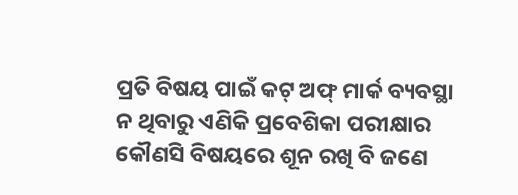ପ୍ରତି ବିଷୟ ପାଇଁ କଟ୍ ଅଫ୍ ମାର୍କ ବ୍ୟବସ୍ଥା ନ ଥିବାରୁ ଏଣିକି ପ୍ରବେଶିକା ପରୀକ୍ଷାର କୌଣସି ବିଷୟରେ ଶୂନ ରଖି ବି ଜଣେ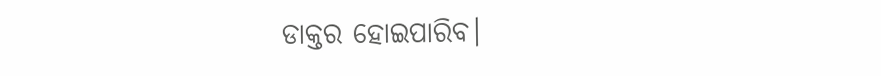ଡାକ୍ତର ହୋଇପାରିବ।